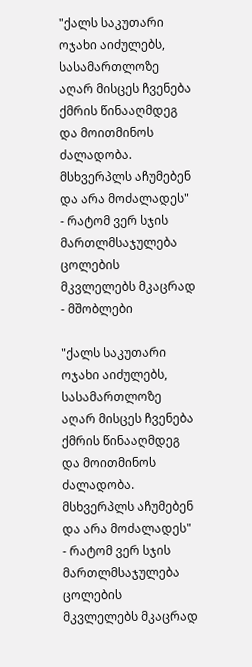"ქალს საკუთარი ოჯახი აიძულებს, სასამართლოზე აღარ მისცეს ჩვენება ქმრის წინააღმდეგ და მოითმინოს ძალადობა. მსხვერპლს აჩუმებენ და არა მოძალადეს" - რატომ ვერ სჯის მართლმსაჯულება ცოლების მკვლელებს მკაცრად - მშობლები

"ქალს საკუთარი ოჯახი აიძულებს, სასამართლოზე აღარ მისცეს ჩვენება ქმრის წინააღმდეგ და მოითმინოს ძალადობა. მსხვერპლს აჩუმებენ და არა მოძალადეს" - რატომ ვერ სჯის მართლმსაჯულება ცოლების მკვლელებს მკაცრად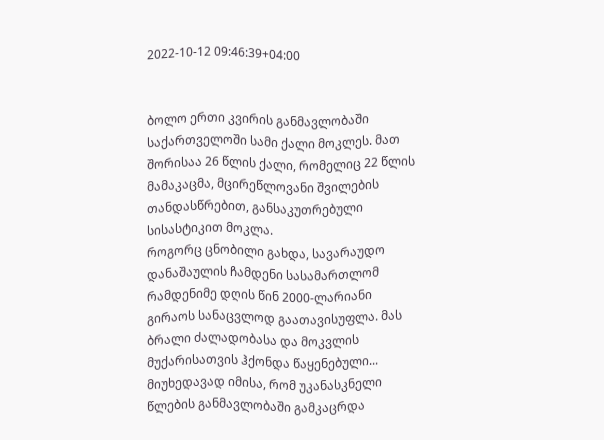2022-10-12 09:46:39+04:00


ბოლო ერთი კვირის განმავლობაში საქართველოში სამი ქალი მოკლეს. მათ შორისაა 26 წლის ქალი, რომელიც 22 წლის მამაკაცმა, მცირეწლოვანი შვილების თანდასწრებით, განსაკუთრებული სისასტიკით მოკლა.
როგორც ცნობილი გახდა, სავარაუდო დანაშაულის ჩამდენი სასამართლომ რამდენიმე დღის წინ 2000-ლარიანი გირაოს სანაცვლოდ გაათავისუფლა. მას ბრალი ძალადობასა და მოკვლის მუქარისათვის ჰქონდა წაყენებული...
მიუხედავად იმისა, რომ უკანასკნელი წლების განმავლობაში გამკაცრდა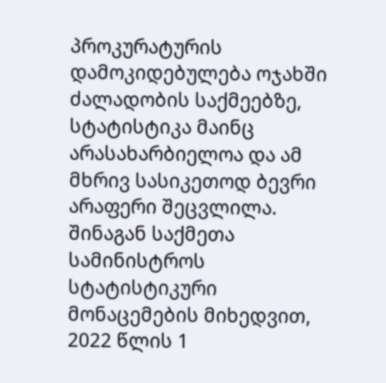პროკურატურის დამოკიდებულება ოჯახში ძალადობის საქმეებზე, სტატისტიკა მაინც არასახარბიელოა და ამ მხრივ სასიკეთოდ ბევრი არაფერი შეცვლილა.
შინაგან საქმეთა სამინისტროს სტატისტიკური მონაცემების მიხედვით, 2022 წლის 1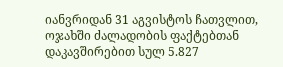იანვრიდან 31 აგვისტოს ჩათვლით, ოჯახში ძალადობის ფაქტებთან დაკავშირებით სულ 5.827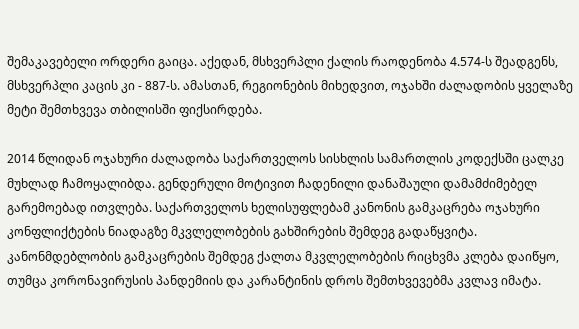შემაკავებელი ორდერი გაიცა. აქედან, მსხვერპლი ქალის რაოდენობა 4.574-ს შეადგენს, მსხვერპლი კაცის კი - 887-ს. ამასთან, რეგიონების მიხედვით, ოჯახში ძალადობის ყველაზე მეტი შემთხვევა თბილისში ფიქსირდება.

2014 წლიდან ოჯახური ძალადობა საქართველოს სისხლის სამართლის კოდექსში ცალკე მუხლად ჩამოყალიბდა. გენდერული მოტივით ჩადენილი დანაშაული დამამძიმებელ გარემოებად ითვლება. საქართველოს ხელისუფლებამ კანონის გამკაცრება ოჯახური კონფლიქტების ნიადაგზე მკვლელობების გახშირების შემდეგ გადაწყვიტა. კანონმდებლობის გამკაცრების შემდეგ ქალთა მკვლელობების რიცხვმა კლება დაიწყო, თუმცა კორონავირუსის პანდემიის და კარანტინის დროს შემთხვევებმა კვლავ იმატა.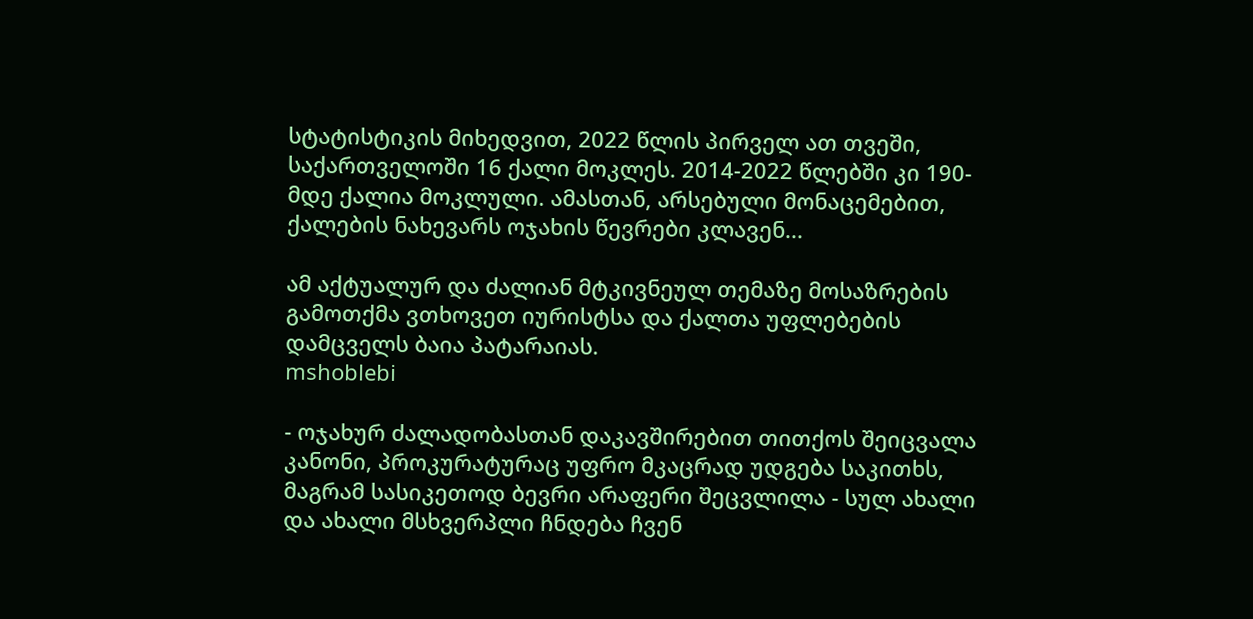სტატისტიკის მიხედვით, 2022 წლის პირველ ათ თვეში, საქართველოში 16 ქალი მოკლეს. 2014-2022 წლებში კი 190-მდე ქალია მოკლული. ამასთან, არსებული მონაცემებით, ქალების ნახევარს ოჯახის წევრები კლავენ...

ამ აქტუალურ და ძალიან მტკივნეულ თემაზე მოსაზრების გამოთქმა ვთხოვეთ იურისტსა და ქალთა უფლებების დამცველს ბაია პატარაიას.
mshoblebi

- ოჯახურ ძალადობასთან დაკავშირებით თითქოს შეიცვალა კანონი, პროკურატურაც უფრო მკაცრად უდგება საკითხს, მაგრამ სასიკეთოდ ბევრი არაფერი შეცვლილა - სულ ახალი და ახალი მსხვერპლი ჩნდება ჩვენ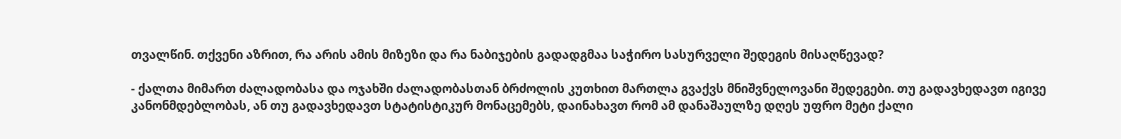თვალწინ. თქვენი აზრით, რა არის ამის მიზეზი და რა ნაბიჯების გადადგმაა საჭირო სასურველი შედეგის მისაღწევად?

- ქალთა მიმართ ძალადობასა და ოჯახში ძალადობასთან ბრძოლის კუთხით მართლა გვაქვს მნიშვნელოვანი შედეგები. თუ გადავხედავთ იგივე კანონმდებლობას, ან თუ გადავხედავთ სტატისტიკურ მონაცემებს, დაინახავთ რომ ამ დანაშაულზე დღეს უფრო მეტი ქალი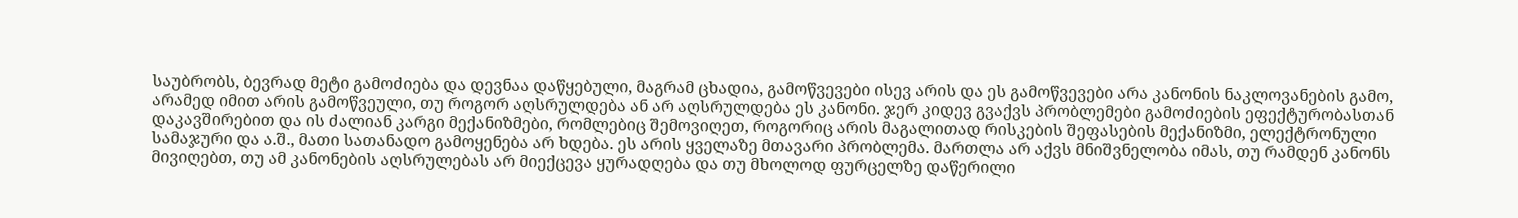საუბრობს, ბევრად მეტი გამოძიება და დევნაა დაწყებული, მაგრამ ცხადია, გამოწვევები ისევ არის და ეს გამოწვევები არა კანონის ნაკლოვანების გამო, არამედ იმით არის გამოწვეული, თუ როგორ აღსრულდება ან არ აღსრულდება ეს კანონი. ჯერ კიდევ გვაქვს პრობლემები გამოძიების ეფექტურობასთან დაკავშირებით და ის ძალიან კარგი მექანიზმები, რომლებიც შემოვიღეთ, როგორიც არის მაგალითად რისკების შეფასების მექანიზმი, ელექტრონული სამაჯური და ა.შ., მათი სათანადო გამოყენება არ ხდება. ეს არის ყველაზე მთავარი პრობლემა. მართლა არ აქვს მნიშვნელობა იმას, თუ რამდენ კანონს მივიღებთ, თუ ამ კანონების აღსრულებას არ მიექცევა ყურადღება და თუ მხოლოდ ფურცელზე დაწერილი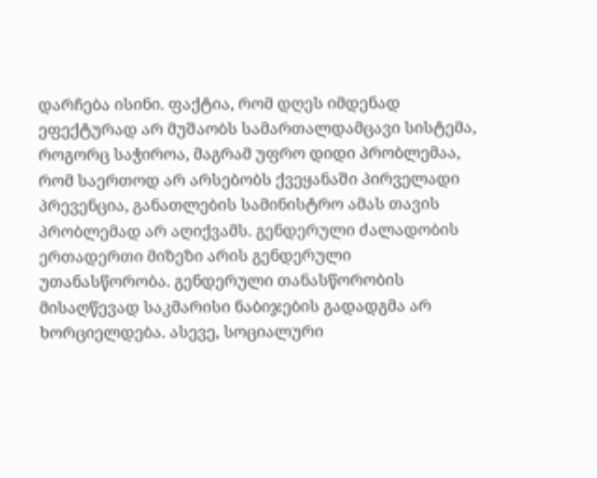დარჩება ისინი. ფაქტია, რომ დღეს იმდენად ეფექტურად არ მუშაობს სამართალდამცავი სისტემა, როგორც საჭიროა, მაგრამ უფრო დიდი პრობლემაა, რომ საერთოდ არ არსებობს ქვეყანაში პირველადი პრევენცია, განათლების სამინისტრო ამას თავის პრობლემად არ აღიქვამს. გენდერული ძალადობის ერთადერთი მიზეზი არის გენდერული უთანასწორობა. გენდერული თანასწორობის მისაღწევად საკმარისი ნაბიჯების გადადგმა არ ხორციელდება. ასევე, სოციალური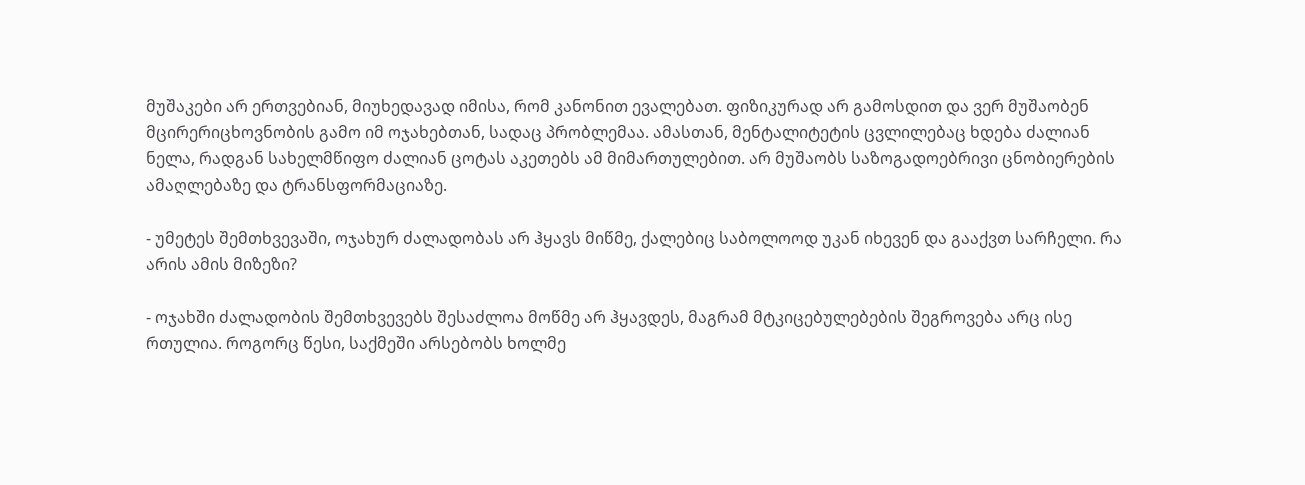მუშაკები არ ერთვებიან, მიუხედავად იმისა, რომ კანონით ევალებათ. ფიზიკურად არ გამოსდით და ვერ მუშაობენ მცირერიცხოვნობის გამო იმ ოჯახებთან, სადაც პრობლემაა. ამასთან, მენტალიტეტის ცვლილებაც ხდება ძალიან ნელა, რადგან სახელმწიფო ძალიან ცოტას აკეთებს ამ მიმართულებით. არ მუშაობს საზოგადოებრივი ცნობიერების ამაღლებაზე და ტრანსფორმაციაზე.

- უმეტეს შემთხვევაში, ოჯახურ ძალადობას არ ჰყავს მიწმე, ქალებიც საბოლოოდ უკან იხევენ და გააქვთ სარჩელი. რა არის ამის მიზეზი?

- ოჯახში ძალადობის შემთხვევებს შესაძლოა მოწმე არ ჰყავდეს, მაგრამ მტკიცებულებების შეგროვება არც ისე რთულია. როგორც წესი, საქმეში არსებობს ხოლმე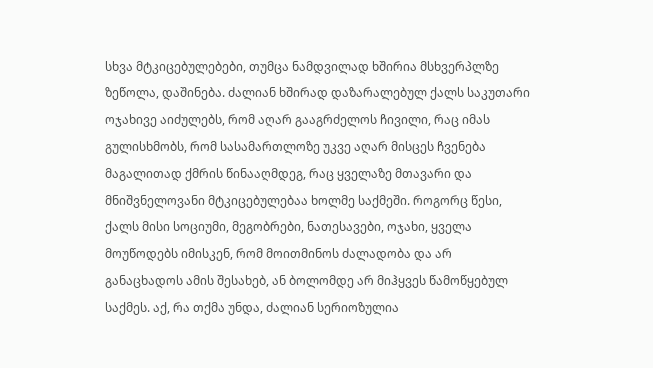სხვა მტკიცებულებები, თუმცა ნამდვილად ხშირია მსხვერპლზე ზეწოლა, დაშინება. ძალიან ხშირად დაზარალებულ ქალს საკუთარი ოჯახივე აიძულებს, რომ აღარ გააგრძელოს ჩივილი, რაც იმას გულისხმობს, რომ სასამართლოზე უკვე აღარ მისცეს ჩვენება მაგალითად ქმრის წინააღმდეგ, რაც ყველაზე მთავარი და მნიშვნელოვანი მტკიცებულებაა ხოლმე საქმეში. როგორც წესი, ქალს მისი სოციუმი, მეგობრები, ნათესავები, ოჯახი, ყველა მოუწოდებს იმისკენ, რომ მოითმინოს ძალადობა და არ განაცხადოს ამის შესახებ, ან ბოლომდე არ მიჰყვეს წამოწყებულ საქმეს. აქ, რა თქმა უნდა, ძალიან სერიოზულია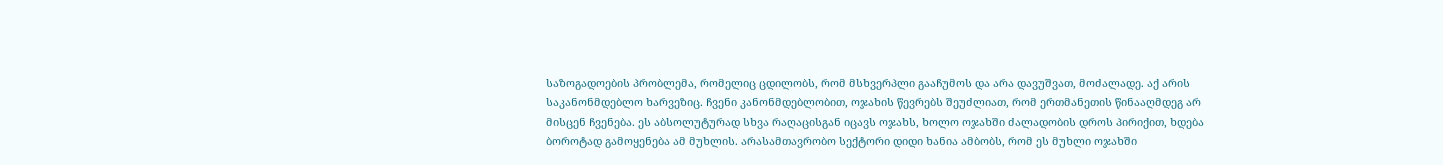საზოგადოების პრობლემა, რომელიც ცდილობს, რომ მსხვერპლი გააჩუმოს და არა დავუშვათ, მოძალადე. აქ არის საკანონმდებლო ხარვეზიც. ჩვენი კანონმდებლობით, ოჯახის წევრებს შეუძლიათ, რომ ერთმანეთის წინააღმდეგ არ მისცენ ჩვენება. ეს აბსოლუტურად სხვა რაღაცისგან იცავს ოჯახს, ხოლო ოჯახში ძალადობის დროს პირიქით, ხდება ბოროტად გამოყენება ამ მუხლის. არასამთავრობო სექტორი დიდი ხანია ამბობს, რომ ეს მუხლი ოჯახში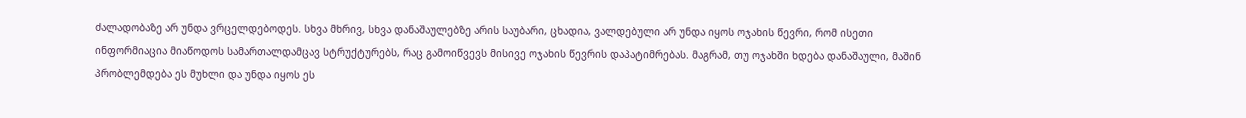ძალადობაზე არ უნდა ვრცელდებოდეს. სხვა მხრივ, სხვა დანაშაულებზე არის საუბარი, ცხადია, ვალდებული არ უნდა იყოს ოჯახის წევრი, რომ ისეთი ინფორმიაცია მიაწოდოს სამართალდამცავ სტრუქტურებს, რაც გამოიწვევს მისივე ოჯახის წევრის დაპატიმრებას. მაგრამ, თუ ოჯახში ხდება დანაშაული, მაშინ პრობლემდება ეს მუხლი და უნდა იყოს ეს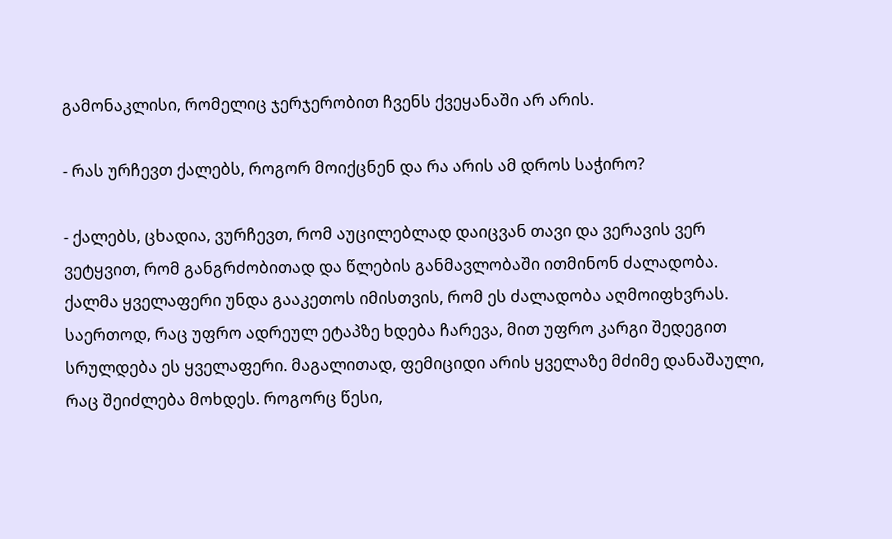გამონაკლისი, რომელიც ჯერჯერობით ჩვენს ქვეყანაში არ არის.

- რას ურჩევთ ქალებს, როგორ მოიქცნენ და რა არის ამ დროს საჭირო?

- ქალებს, ცხადია, ვურჩევთ, რომ აუცილებლად დაიცვან თავი და ვერავის ვერ ვეტყვით, რომ განგრძობითად და წლების განმავლობაში ითმინონ ძალადობა. ქალმა ყველაფერი უნდა გააკეთოს იმისთვის, რომ ეს ძალადობა აღმოიფხვრას. საერთოდ, რაც უფრო ადრეულ ეტაპზე ხდება ჩარევა, მით უფრო კარგი შედეგით სრულდება ეს ყველაფერი. მაგალითად, ფემიციდი არის ყველაზე მძიმე დანაშაული, რაც შეიძლება მოხდეს. როგორც წესი,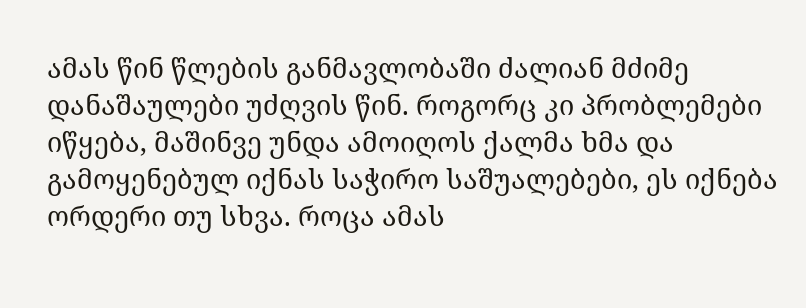ამას წინ წლების განმავლობაში ძალიან მძიმე დანაშაულები უძღვის წინ. როგორც კი პრობლემები იწყება, მაშინვე უნდა ამოიღოს ქალმა ხმა და გამოყენებულ იქნას საჭირო საშუალებები, ეს იქნება ორდერი თუ სხვა. როცა ამას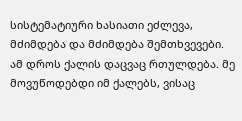სისტემატიური ხასიათი ეძლევა, მძიმდება და მძიმდება შემთხვევები. ამ დროს ქალის დაცვაც რთულდება. მე მოვუწოდებდი იმ ქალებს, ვისაც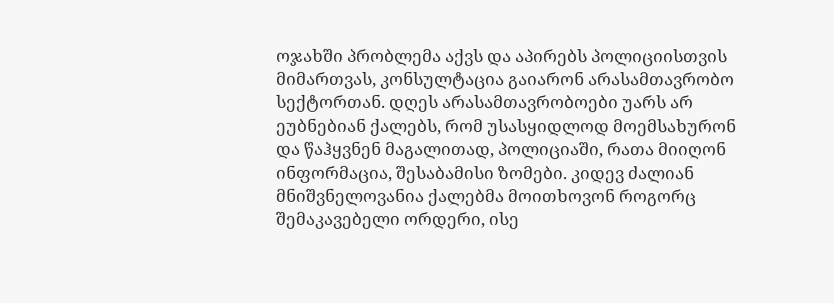ოჯახში პრობლემა აქვს და აპირებს პოლიციისთვის მიმართვას, კონსულტაცია გაიარონ არასამთავრობო სექტორთან. დღეს არასამთავრობოები უარს არ ეუბნებიან ქალებს, რომ უსასყიდლოდ მოემსახურონ და წაჰყვნენ მაგალითად, პოლიციაში, რათა მიიღონ ინფორმაცია, შესაბამისი ზომები. კიდევ ძალიან მნიშვნელოვანია ქალებმა მოითხოვონ როგორც შემაკავებელი ორდერი, ისე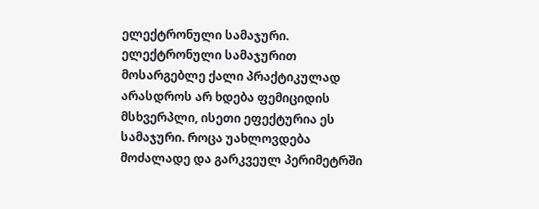ელექტრონული სამაჯური. ელექტრონული სამაჯურით მოსარგებლე ქალი პრაქტიკულად არასდროს არ ხდება ფემიციდის მსხვერპლი, ისეთი ეფექტურია ეს სამაჯური. როცა უახლოვდება მოძალადე და გარკვეულ პერიმეტრში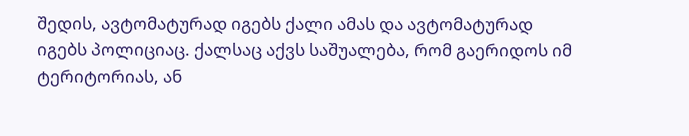შედის, ავტომატურად იგებს ქალი ამას და ავტომატურად იგებს პოლიციაც. ქალსაც აქვს საშუალება, რომ გაერიდოს იმ ტერიტორიას, ან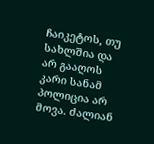ჩაიკეტოს, თუ სახლშია და არ გააღოს კარი სანამ პოლიცია არ მოვა. ძალიან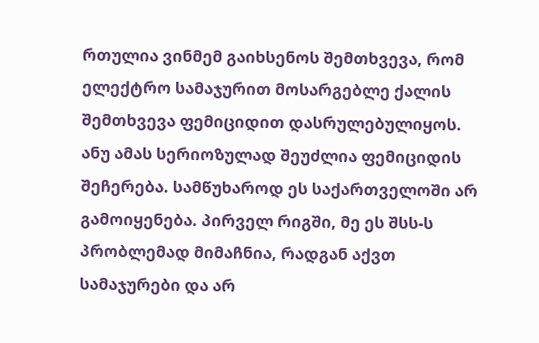რთულია ვინმემ გაიხსენოს შემთხვევა, რომ ელექტრო სამაჯურით მოსარგებლე ქალის შემთხვევა ფემიციდით დასრულებულიყოს. ანუ ამას სერიოზულად შეუძლია ფემიციდის შეჩერება. სამწუხაროდ ეს საქართველოში არ გამოიყენება. პირველ რიგში, მე ეს შსს-ს პრობლემად მიმაჩნია, რადგან აქვთ სამაჯურები და არ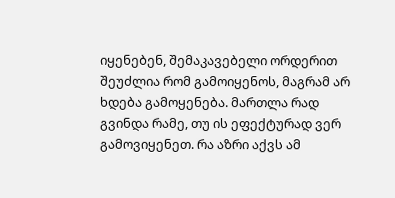იყენებენ, შემაკავებელი ორდერით შეუძლია რომ გამოიყენოს, მაგრამ არ ხდება გამოყენება. მართლა რად გვინდა რამე, თუ ის ეფექტურად ვერ გამოვიყენეთ. რა აზრი აქვს ამ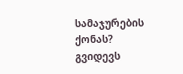სამაჯურების ქონას? გვიდევს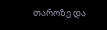თაროზე და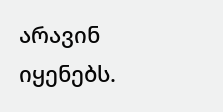არავინ იყენებს.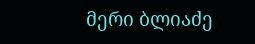მერი ბლიაძე